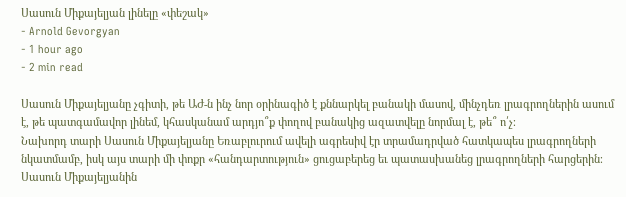Սասուն Միքայելյան լինելը «փեշակ»
- Arnold Gevorgyan
- 1 hour ago
- 2 min read

Սասուն Միքայելյանը չգիտի, թե ԱԺ-ն ինչ նոր օրինագիծ է քննարկել բանակի մասով, մինչդեռ լրագրողներին ասում է, թե պատգամավոր լինեմ, կհասկանամ արդյո՞ք փողով բանակից ազատվելը նորմալ է, թե՞ ո՛չ։
Նախորդ տարի Սասուն Միքայելյանը Եռաբլուրում ավելի ագրեսիվ էր տրամադրված հատկապես լրագրողների նկատմամբ, իսկ այս տարի մի փոքր «հանդարտություն» ցուցաբերեց եւ պատասխանեց լրագրողների հարցերին։
Սասուն Միքայելյանին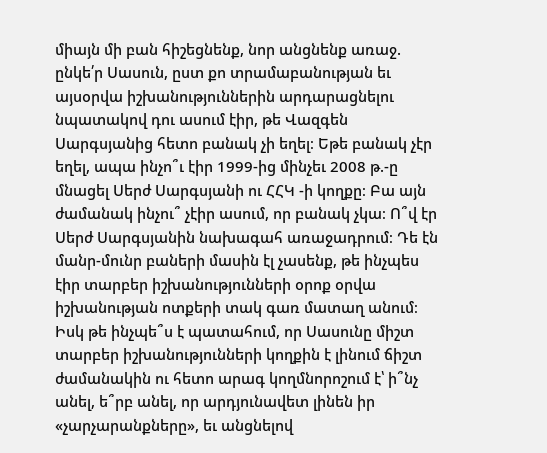միայն մի բան հիշեցնենք, նոր անցնենք առաջ. ընկե՛ր Սասուն, ըստ քո տրամաբանության եւ այսօրվա իշխանություններին արդարացնելու նպատակով դու ասում էիր, թե Վազգեն Սարգսյանից հետո բանակ չի եղել։ Եթե բանակ չէր եղել, ապա ինչո՞ւ էիր 1999-ից մինչեւ 2008 թ.-ը մնացել Սերժ Սարգսյանի ու ՀՀԿ -ի կողքը։ Բա այն ժամանակ ինչու՞ չէիր ասում, որ բանակ չկա։ Ո՞վ էր Սերժ Սարգսյանին նախագահ առաջադրում։ Դե էն մանր-մունր բաների մասին էլ չասենք, թե ինչպես էիր տարբեր իշխանությունների օրոք օրվա իշխանության ոտքերի տակ գառ մատաղ անում։
Իսկ թե ինչպե՞ս է պատահում, որ Սասունը միշտ տարբեր իշխանությունների կողքին է լինում ճիշտ ժամանակին ու հետո արագ կողմնորոշում է՝ ի՞նչ անել, ե՞րբ անել, որ արդյունավետ լինեն իր «չարչարանքները», եւ անցնելով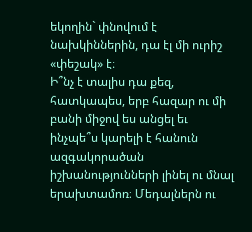եկողին` փնովում է նախկիններին, դա էլ մի ուրիշ «փեշակ» է։
Ի՞նչ է տալիս դա քեզ, հատկապես, երբ հազար ու մի բանի միջով ես անցել եւ ինչպե՞ս կարելի է հանուն ազգակորածան իշխանությունների լինել ու մնալ երախտամոռ։ Մեդալներն ու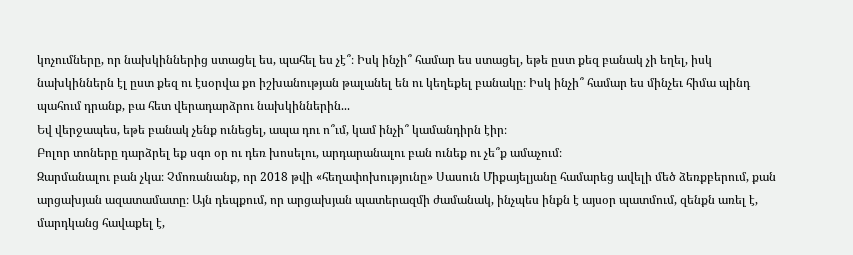կոչումները, որ նախկիններից ստացել ես, պահել ես չէ՞։ Իսկ ինչի՞ համար ես ստացել, եթե ըստ քեզ բանակ չի եղել, իսկ նախկիններն էլ ըստ քեզ ու էսօրվա քո իշխանության թալանել են ու կեղեքել բանակը։ Իսկ ինչի՞ համար ես մինչեւ հիմա պինդ պահում դրանք, բա հետ վերադարձրու նախկիններին...
Եվ վերջապես, եթե բանակ չենք ունեցել, ապա դու ո՞ւմ, կամ ինչի՞ կամանդիրն էիր։
Բոլոր տոները դարձրել եք սգո օր ու դեռ խոսելու, արդարանալու բան ունեք ու չե՞ք ամաչում։
Զարմանալու բան չկա։ Չմոռանանք, որ 2018 թվի «հեղափոխությունը» Սասուն Միքայելյանը համարեց ավելի մեծ ձեռքբերում, քան արցախյան ազատամատը։ Այն դեպքում, որ արցախյան պատերազմի ժամանակ, ինչպես ինքն է այսօր պատմում, զենքն առել է, մարդկանց հավաքել է,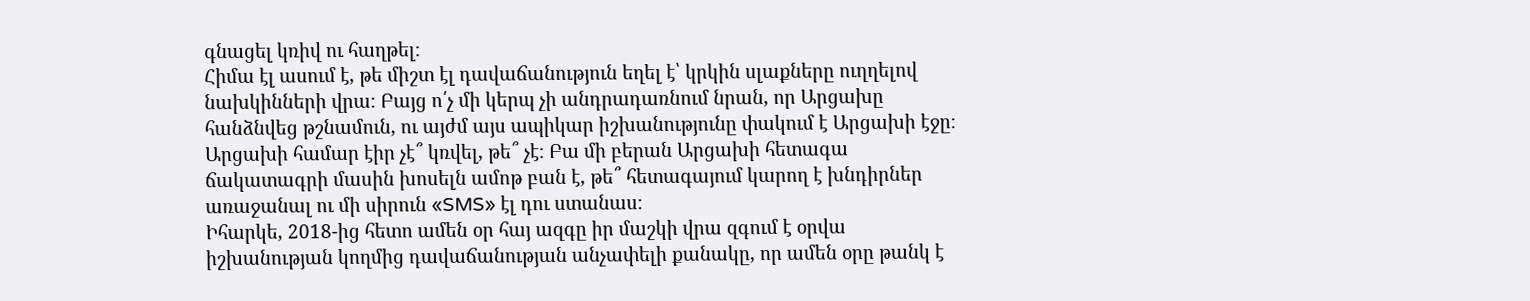գնացել կռիվ ու հաղթել։
Հիմա էլ ասում է, թե միշտ էլ դավաճանություն եղել է՝ կրկին սլաքները ուղղելով նախկինների վրա։ Բայց ո՛չ մի կերպ չի անդրադառնում նրան, որ Արցախը հանձնվեց թշնամուն, ու այժմ այս ապիկար իշխանությունը փակում է Արցախի էջը։ Արցախի համար էիր չէ՞ կռվել, թե՞ չէ։ Բա մի բերան Արցախի հետագա ճակատագրի մասին խոսելն ամոթ բան է, թե՞ հետագայում կարող է խնդիրներ առաջանալ ու մի սիրուն «SMS» էլ դու ստանաս։
Իհարկե, 2018-ից հետո ամեն օր հայ ազգը իր մաշկի վրա զգում է օրվա իշխանության կողմից դավաճանության անչափելի քանակը, որ ամեն օրը թանկ է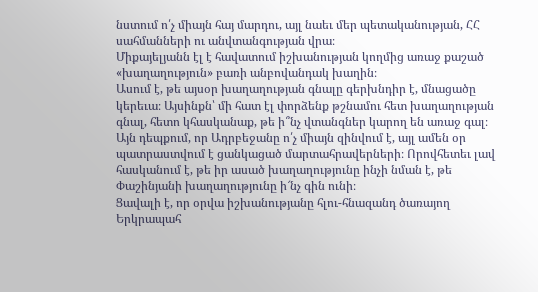նստում ո՛չ միայն հայ մարդու, այլ նաեւ մեր պետականության, ՀՀ սահմանների ու անվտանգության վրա։
Միքայելյանն էլ է հավատում իշխանության կողմից առաջ քաշած «խաղաղություն» բառի անբովանդակ խաղին։
Ասում է, թե այսօր խաղաղության գնալը գերխնդիր է, մնացածը կերեւա։ Այսինքն՝ մի հատ էլ փորձենք թշնամու հետ խաղաղության գնալ, հետո կհասկանաք, թե ի՞նչ վտանգներ կարող են առաջ գալ։
Այն դեպքում, որ Ադրբեջանը ո՛չ միայն զինվում է, այլ ամեն օր պատրաստվում է ցանկացած մարտահրավերների։ Որովհետեւ լավ հասկանում է, թե իր ասած խաղաղությունը ինչի նման է, թե Փաշինյանի խաղաղությունը ի՜նչ գին ունի։
Ցավալի է, որ օրվա իշխանությանը հլու-հնազանդ ծառայող Երկրապահ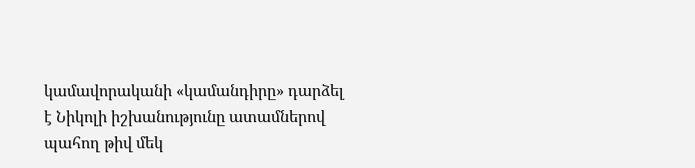կամավորականի «կամանդիրը» դարձել է Նիկոլի իշխանությունը ատամներով պահող թիվ մեկ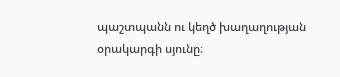պաշտպանն ու կեղծ խաղաղության օրակարգի սյունը։